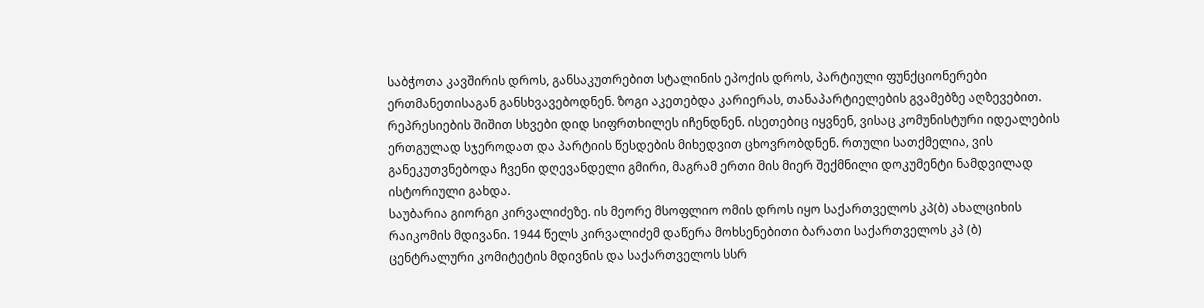საბჭოთა კავშირის დროს, განსაკუთრებით სტალინის ეპოქის დროს, პარტიული ფუნქციონერები ერთმანეთისაგან განსხვავებოდნენ. ზოგი აკეთებდა კარიერას, თანაპარტიელების გვამებზე აღზევებით. რეპრესიების შიშით სხვები დიდ სიფრთხილეს იჩენდნენ. ისეთებიც იყვნენ, ვისაც კომუნისტური იდეალების ერთგულად სჯეროდათ და პარტიის წესდების მიხედვით ცხოვრობდნენ. რთული სათქმელია, ვის განეკუთვნებოდა ჩვენი დღევანდელი გმირი, მაგრამ ერთი მის მიერ შექმნილი დოკუმენტი ნამდვილად ისტორიული გახდა.
საუბარია გიორგი კირვალიძეზე. ის მეორე მსოფლიო ომის დროს იყო საქართველოს კპ(ბ) ახალციხის რაიკომის მდივანი. 1944 წელს კირვალიძემ დაწერა მოხსენებითი ბარათი საქართველოს კპ (ბ) ცენტრალური კომიტეტის მდივნის და საქართველოს სსრ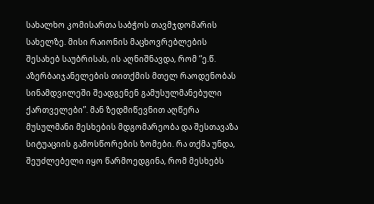სახალხო კომისართა საბჭოს თავმჯდომარის სახელზე. მისი რაიონის მაცხოვრებლების შესახებ საუბრისას, ის აღნიშნავდა, რომ “ე.წ. აზერბაიჯანელების თითქმის მთელ რაოდენობას სინამდვილეში შეადგენენ გამუსულმანებული ქართველები”. მან ზედმიწევნით აღწერა მუსულმანი მესხების მდგომარეობა და შესთავაზა სიტუაციის გამოსწორების ზომები. რა თქმა უნდა, შეუძლებელი იყო წარმოედგინა, რომ მესხებს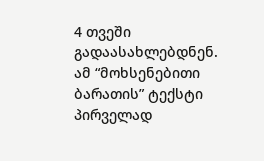4 თვეში გადაასახლებდნენ.
ამ “მოხსენებითი ბარათის” ტექსტი პირველად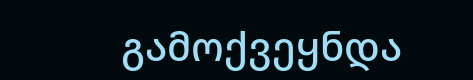გამოქვეყნდა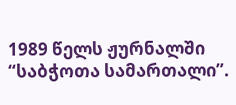1989 წელს ჟურნალში “საბჭოთა სამართალი”.